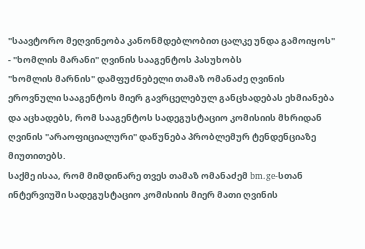"საავტორო მეღვინეობა კანონმდებლობით ცალკე უნდა გამოიყოს" - "ხომლის მარანი" ღვინის სააგენტოს პასუხობს
"ხომლის მარნის" დამფუძნებელი თამაზ ომანაძე ღვინის ეროვნული სააგენტოს მიერ გავრცელებულ განცხადებას ეხმიანება და აცხადებს, რომ სააგენტოს სადეგუსტაციო კომისიის მხრიდან ღვინის "არაოფიციალური" დაწუნება პრობლემურ ტენდენციაზე მიუთითებს.
საქმე ისაა, რომ მიმდინარე თვეს თამაზ ომანაძემ bm.ge-სთან ინტერვიუში სადეგუსტაციო კომისიის მიერ მათი ღვინის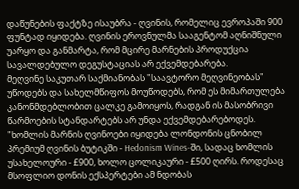დაწუნების ფაქტზე ისაუბრა - ღვინის, რომელიც ევროპაში 900 ფუნტად იყიდება. ღვინის ეროვნულმა სააგენტომ აღნიშნული უარყო და განმარტა, რომ მცირე მარნების პროდუქცია სავალდებულო დეგუსტაციას არ ექვემდებარება.
მეღვინე საკუთარ საქმიანობას "საავტორო მეღვინეობას" უწოდებს და სახელმწიფოს მოუწოდებს, რომ ეს მიმართულება კანონმდებლობით ცალკე გამოიყოს, რადგან ის მასობრივი წარმოების სტანდარტებს არ უნდა ექვემდებარებოდეს.
"ხომლის მარნის ღვინოები იყიდება ლონდონის ცნობილ პრემიუმ ღვინის ბუტიკში - Hedonism Wines-ში, სადაც ხომლის უსახელოური - £900, ხოლო ცოლიკაური - £500 ღირს. როდესაც მსოფლიო დონის ექსპერტები ამ ნდობას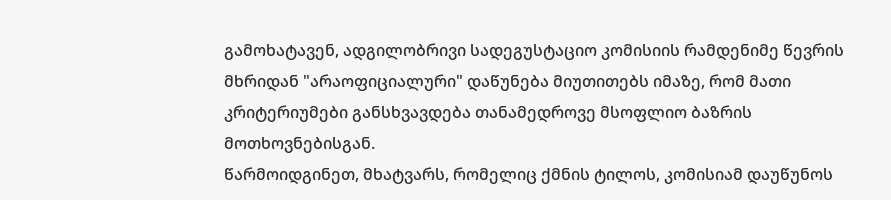გამოხატავენ, ადგილობრივი სადეგუსტაციო კომისიის რამდენიმე წევრის მხრიდან "არაოფიციალური" დაწუნება მიუთითებს იმაზე, რომ მათი კრიტერიუმები განსხვავდება თანამედროვე მსოფლიო ბაზრის მოთხოვნებისგან.
წარმოიდგინეთ, მხატვარს, რომელიც ქმნის ტილოს, კომისიამ დაუწუნოს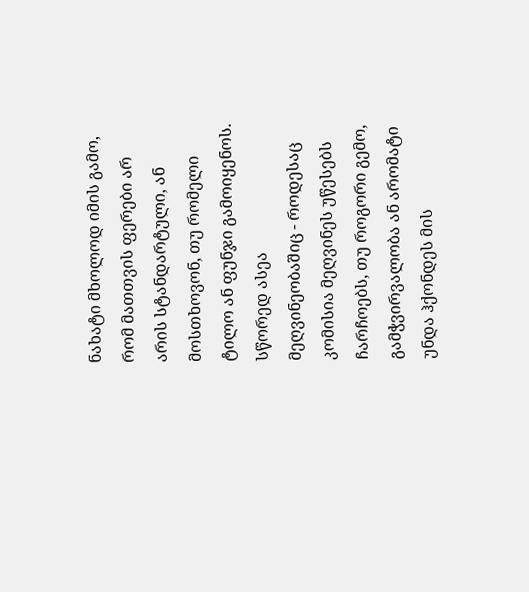ნახატი მხოლოდ იმის გამო, რომ მათთვის ფერები არ არის სტანდარტული, ან მოსთხოვონ, თუ რომელი ტილო ან ფუნჯი გამოიყენოს. სწორედ ასეა მეღვინეობაშიც - როდესაც კომისია მეღვინეს უწესებს ჩარჩოებს, თუ როგორი გემო, გამჭვირვალობა ან არომატი უნდა ჰქონდეს მის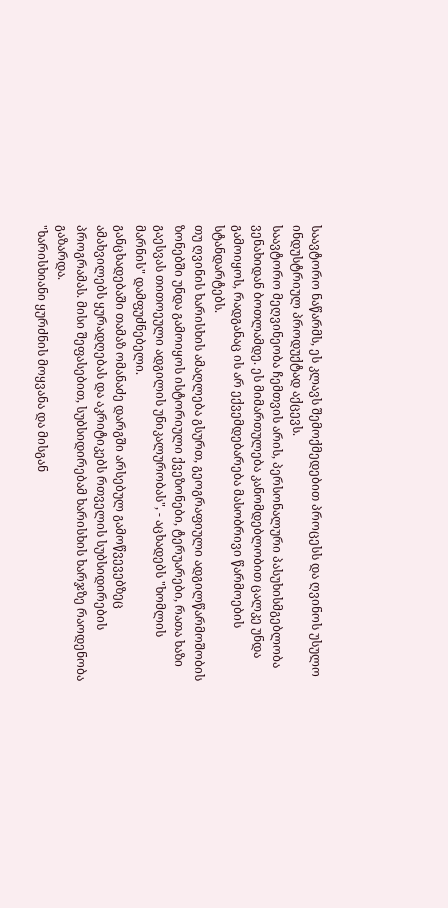საავტორო ნაწარმს, ეს კლავს შემოქმედებით პროცესს და ღვინოს უსულო ინდუსტრიულ პროდუქტად აქცევს.
საავტორო მეღვინეობა ჩემთვის არის, პერსონალური პასუხისმგებლობა ვენახიდან ბოთლამდე. ეს მიმართულება კანომდებლობით ცალკე უნდა გამოიყოს, რადგანაც ის არ ექვემდებარება მასობრივი წარმოების სტანდარტებს.
თუ ღვინის ხარისხის ამაღლება გსურთ, გეოგრაფიული ადგილწარმოშობის ზონებში უნდა გამოიყოს ისტორიული ქვეზონები, ტერუარები, რათა ხაზი გაესვას თითოეული ადგილის უნიკალურობას", - აცხადებს "ხომლის მარნის" დამფუძნებელი.
განცხადებაში თამაზ ომანაძე დარგში არსებულ გამოწვევებზეც ამახვილებს ყურადღებას და აკრიტიკებს რთველის სუბსიდირების პროგრამას. მისი შეფასებით, სუბსიდირებამ ხარისხის ხარჯზე რაოდენობა გაზარდა.
"ხარისხიანი ყურძნის მოყვანა და მისგან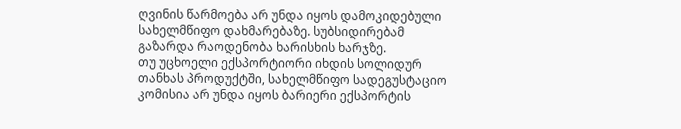ღვინის წარმოება არ უნდა იყოს დამოკიდებული სახელმწიფო დახმარებაზე. სუბსიდირებამ გაზარდა რაოდენობა ხარისხის ხარჯზე.
თუ უცხოელი ექსპორტიორი იხდის სოლიდურ თანხას პროდუქტში, სახელმწიფო სადეგუსტაციო კომისია არ უნდა იყოს ბარიერი ექსპორტის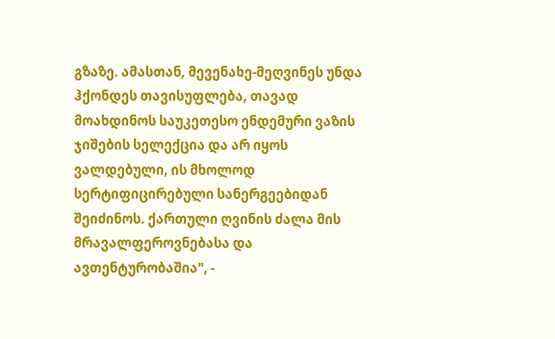გზაზე. ამასთან, მევენახე-მეღვინეს უნდა ჰქონდეს თავისუფლება, თავად მოახდინოს საუკეთესო ენდემური ვაზის ჯიშების სელექცია და არ იყოს ვალდებული, ის მხოლოდ სერტიფიცირებული სანერგეებიდან შეიძინოს. ქართული ღვინის ძალა მის მრავალფეროვნებასა და ავთენტურობაშია", -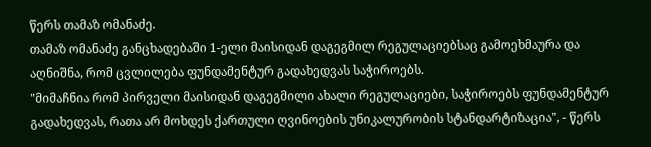წერს თამაზ ომანაძე.
თამაზ ომანაძე განცხადებაში 1-ელი მაისიდან დაგეგმილ რეგულაციებსაც გამოეხმაურა და აღნიშნა, რომ ცვლილება ფუნდამენტურ გადახედვას საჭიროებს.
"მიმაჩნია რომ პირველი მაისიდან დაგეგმილი ახალი რეგულაციები, საჭიროებს ფუნდამენტურ გადახედვას, რათა არ მოხდეს ქართული ღვინოების უნიკალურობის სტანდარტიზაცია", - წერს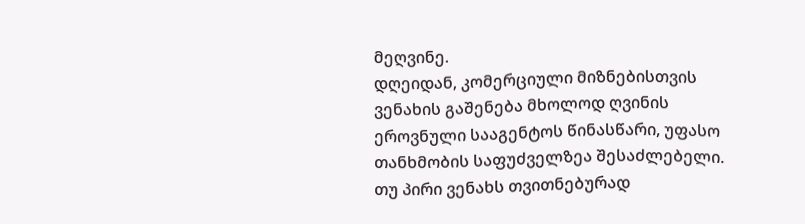მეღვინე.
დღეიდან, კომერციული მიზნებისთვის ვენახის გაშენება მხოლოდ ღვინის ეროვნული სააგენტოს წინასწარი, უფასო თანხმობის საფუძველზეა შესაძლებელი. თუ პირი ვენახს თვითნებურად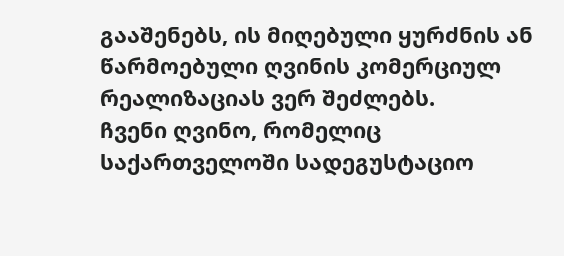გააშენებს, ის მიღებული ყურძნის ან წარმოებული ღვინის კომერციულ რეალიზაციას ვერ შეძლებს.
ჩვენი ღვინო, რომელიც საქართველოში სადეგუსტაციო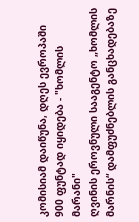კომისიამ დაიწუნა, დღეს ევროპაში 900 ფუნტად იყიდება - "ხომლის მარანი"
ღვინის ეროვნული სააგენტო „ხომლის მარნის“ დამფუძნებლის განცხადებაზე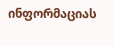ინფორმაციას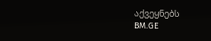აქვეყნებს
BM.GE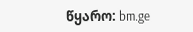წყარო: bm.ge